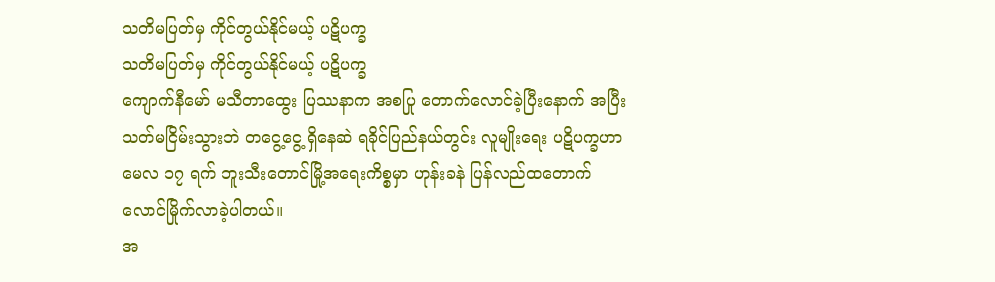သတိမပြတ်မှ ကိုင်တွယ်နိုင်မယ့် ပဋိပက္ခ
သတိမပြတ်မှ ကိုင်တွယ်နိုင်မယ့် ပဋိပက္ခ
ကျောက်နီမော် မသီတာထွေး ပြဿနာက အစပြု တောက်လောင်ခဲ့ပြီးနောက် အပြီးသတ်မငြိမ်းသွားဘဲ တငွေ့ငွေ့ ရှိနေဆဲ ရခိုင်ပြည်နယ်တွင်း လူမျိုးရေး ပဋိပက္ခဟာ မေလ ၁၇ ရက် ဘူးသီးတောင်မြို့အရေးကိစ္စမှာ ဟုန်းခနဲ ပြန်လည်ထတောက် လောင်မြိုက်လာခဲ့ပါတယ်။
အ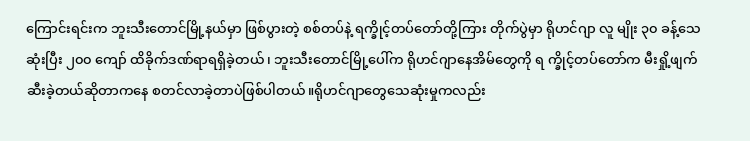ကြောင်းရင်းက ဘူးသီးတောင်မြို့နယ်မှာ ဖြစ်ပွားတဲ့ စစ်တပ်နဲ့ ရက္ခိုင့်တပ်တော်တို့ကြား တိုက်ပွဲမှာ ရိုဟင်ဂျာ လူ မျိုး ၃၀ ခန့်သေဆုံးပြီး ၂၀၀ ကျော် ထိခိုက်ဒဏ်ရာရရှိခဲ့တယ်၊ ဘူးသီးတောင်မြို့ပေါ်က ရိုဟင်ဂျာနေအိမ်တွေကို ရ က္ခိုင့်တပ်တော်က မီးရှို့ဖျက်ဆီးခဲ့တယ်ဆိုတာကနေ စတင်လာခဲ့တာပဲဖြစ်ပါတယ်။ရိုဟင်ဂျာတွေသေဆုံးမှုကလည်း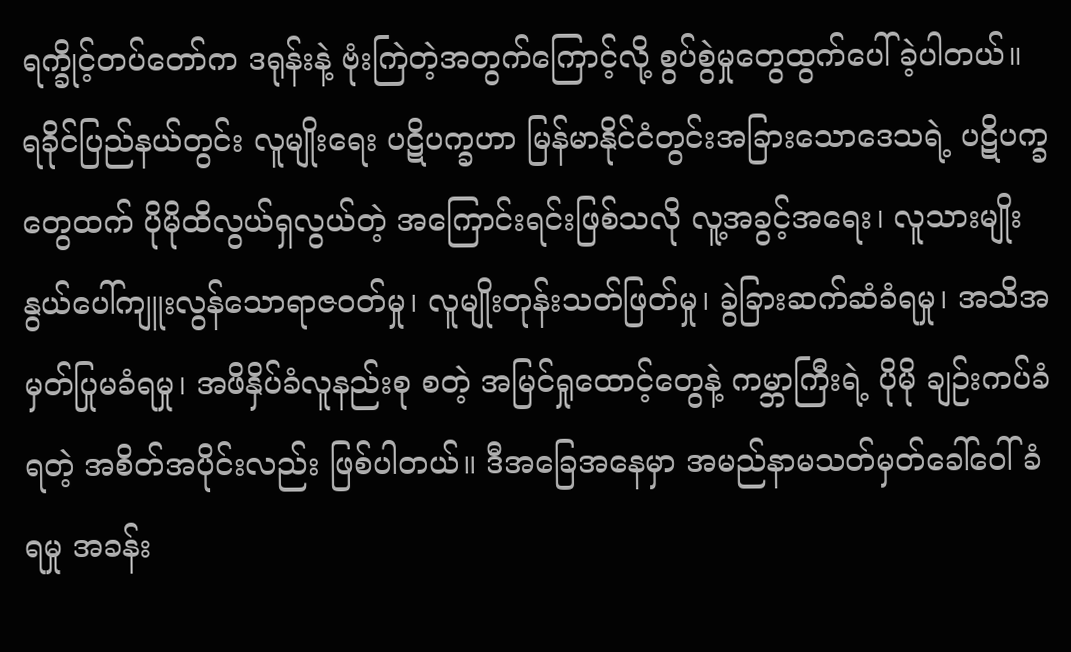ရက္ခိုင့်တပ်တော်က ဒရုန်းနဲ့ ဗုံးကြဲတဲ့အတွက်ကြောင့်လို့ စွပ်စွဲမှုတွေထွက်ပေါ်ခဲ့ပါတယ်။
ရခိုင်ပြည်နယ်တွင်း လူမျိုးရေး ပဋိပက္ခဟာ မြန်မာနိုင်ငံတွင်းအခြားသောဒေသရဲ့ ပဋိပက္ခတွေထက် ပိုမိုထိလွယ်ရှလွယ်တဲ့ အကြောင်းရင်းဖြစ်သလို လူ့အခွင့်အရေး၊ လူသားမျိုးနွယ်ပေါ်ကျူးလွန်သောရာဇဝတ်မှု၊ လူမျိုးတုန်းသတ်ဖြတ်မှု၊ ခွဲခြားဆက်ဆံခံရမှု၊ အသိအမှတ်ပြုမခံရမှု၊ အဖိနှိပ်ခံလူနည်းစု စတဲ့ အမြင်ရှုထောင့်တွေနဲ့ ကမ္ဘာကြီးရဲ့ ပိုမို ချဉ်းကပ်ခံရတဲ့ အစိတ်အပိုင်းလည်း ဖြစ်ပါတယ်။ ဒီအခြေအနေမှာ အမည်နာမသတ်မှတ်ခေါ်ဝေါ်ခံရမှု အခန်း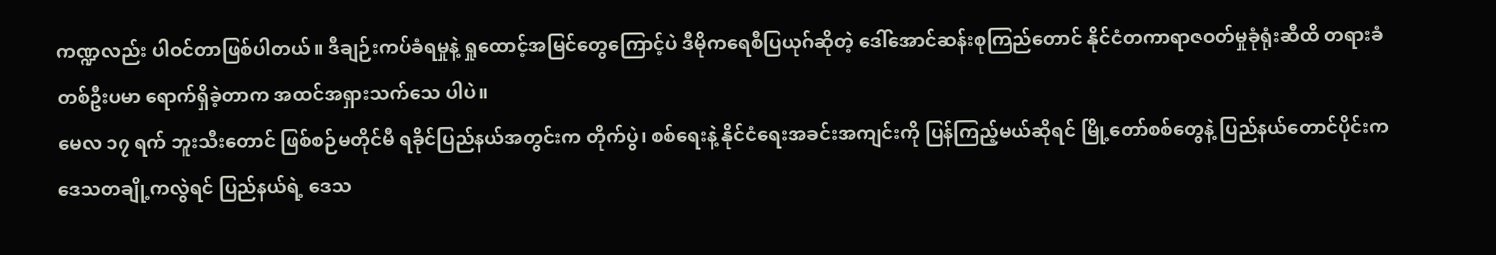ကဏ္ဍလည်း ပါဝင်တာဖြစ်ပါတယ်။ ဒီချဉ်းကပ်ခံရမှုနဲ့ ရှုထောင့်အမြင်တွေကြောင့်ပဲ ဒီမိုကရေစီပြယုဂ်ဆိုတဲ့ ဒေါ်အောင်ဆန်းစုကြည်တောင် နိုင်ငံတကာရာဇဝတ်မှုခုံရုံးဆီထိ တရားခံတစ်ဦးပမာ ရောက်ရှိခဲ့တာက အထင်အရှားသက်သေ ပါပဲ။
မေလ ၁၇ ရက် ဘူးသီးတောင် ဖြစ်စဉ်မတိုင်မီ ရခိုင်ပြည်နယ်အတွင်းက တိုက်ပွဲ၊ စစ်ရေးနဲ့ နိုင်ငံရေးအခင်းအကျင်းကို ပြန်ကြည့်မယ်ဆိုရင် မြို့တော်စစ်တွေနဲ့ ပြည်နယ်တောင်ပိုင်းက ဒေသတချို့ကလွဲရင် ပြည်နယ်ရဲ့ ဒေသ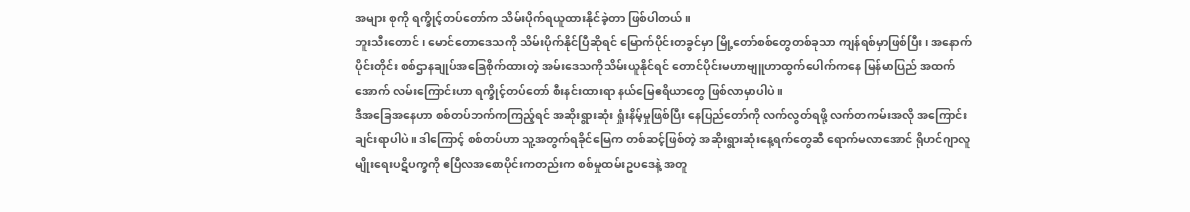အများ စုကို ရက္ခိုင့်တပ်တော်က သိမ်းပိုက်ရယူထားနိုင်ခဲ့တာ ဖြစ်ပါတယ်။
ဘူးသီးတောင် ၊ မောင်တောဒေသကို သိမ်းပိုက်နိုင်ပြီဆိုရင် မြောက်ပိုင်းတခွင်မှာ မြို့တော်စစ်တွေတစ်ခုသာ ကျန်ရစ်မှာဖြစ်ပြီး၊ အနောက်ပိုင်းတိုင်း စစ်ဌာနချုပ်အခြေစိုက်ထားတဲ့ အမ်းဒေသကိုသိမ်းယူနိုင်ရင် တောင်ပိုင်းမဟာဗျူဟာထွက်ပေါက်ကနေ မြန်မာပြည် အထက်အောက် လမ်းကြောင်းဟာ ရက္ခိုင့်တပ်တော် စီးနင်းထားရာ နယ်မြေဧရိယာတွေ ဖြစ်လာမှာပါပဲ။
ဒီအခြေအနေဟာ စစ်တပ်ဘက်ကကြည့်ရင် အဆိုးရွားဆုံး ရှုံးနိမ့်မှုဖြစ်ပြီး နေပြည်တော်ကို လက်လွတ်ရဖို့ လက်တကမ်းအလို အကြောင်းချင်းရာပါပဲ။ ဒါကြောင့် စစ်တပ်ဟာ သူ့အတွက်ရခိုင်မြေက တစ်ဆင့်ဖြစ်တဲ့ အဆိုးရွားဆုံးနေ့ရက်တွေဆီ ရောက်မလာအောင် ရိုဟင်ဂျာလူမျိုးရေးပဋိပက္ခကို ဧပြီလအစောပိုင်းကတည်းက စစ်မှုထမ်းဥပဒေနဲ့ အတူ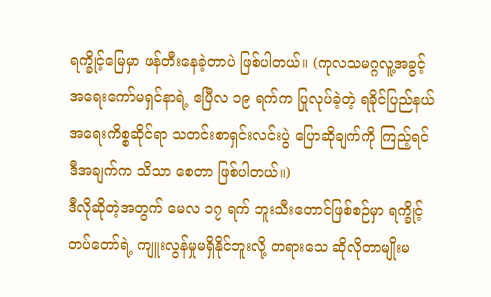ရက္ခိုင့်မြေမှာ ဖန်တီးနေခဲ့တာပဲ ဖြစ်ပါတယ်။ (ကုလသမဂ္ဂလူ့အခွင့်အရေးကော်မရှင်နာရဲ့ ဧပြီလ ၁၉ ရက်က ပြုလုပ်ခဲ့တဲ့ ရခိုင်ပြည်နယ် အရေးကိစ္စဆိုင်ရာ သတင်းစာရှင်းလင်းပွဲ ပြောဆိုချက်ကို ကြည့်ရင် ဒီအချက်က သိသာ စေတာ ဖြစ်ပါတယ်။)
ဒီလိုဆိုတဲ့အတွက် မေလ ၁၇ ရက် ဘူးသီးတောင်ဖြစ်စဉ်မှာ ရက္ခိုင့်တပ်တော်ရဲ့ ကျူးလွန်မှုမရှိနိုင်ဘူးလို့ တရားသေ ဆိုလိုတာမျိုးမ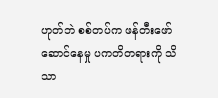ဟုတ်ဘဲ စစ်တပ်က ဖန်တီးဖော်ဆောင်နေမှု ပကတိတရားကို သိသာ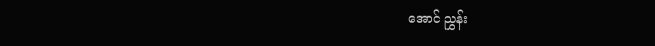အောင် ညွှန်း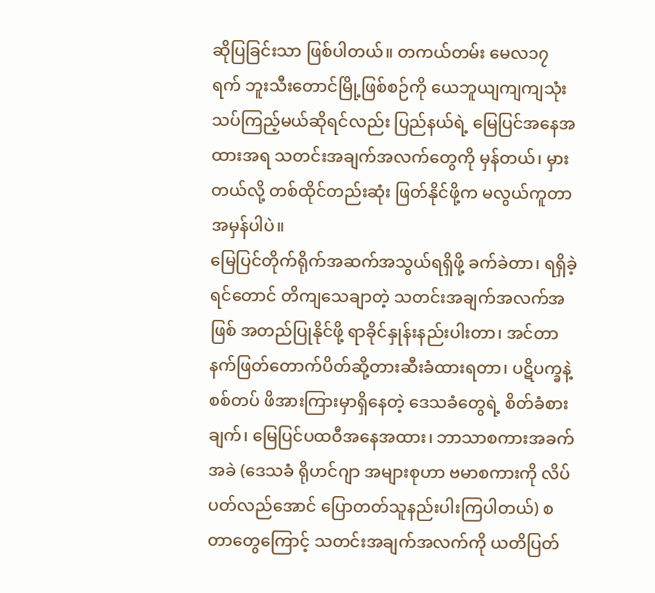ဆိုပြခြင်းသာ ဖြစ်ပါတယ်။ တကယ်တမ်း မေလ၁၇ ရက် ဘူးသီးတောင်မြို့ဖြစ်စဉ်ကို ယေဘူယျကျကျသုံးသပ်ကြည့်မယ်ဆိုရင်လည်း ပြည်နယ်ရဲ့ မြေပြင်အနေအထားအရ သတင်းအချက်အလက်တွေကို မှန်တယ်၊ မှားတယ်လို့ တစ်ထိုင်တည်းဆုံး ဖြတ်နိုင်ဖို့က မလွယ်ကူတာ အမှန်ပါပဲ။
မြေပြင်တိုက်ရိုက်အဆက်အသွယ်ရရှိဖို့ ခက်ခဲတာ၊ ရရှိခဲ့ရင်တောင် တိကျသေချာတဲ့ သတင်းအချက်အလက်အဖြစ် အတည်ပြုနိုင်ဖို့ ရာခိုင်နှုန်းနည်းပါးတာ၊ အင်တာနက်ဖြတ်တောက်ပိတ်ဆို့တားဆီးခံထားရတာ၊ ပဋိပက္ခနဲ့ စစ်တပ် ဖိအားကြားမှာရှိနေတဲ့ ဒေသခံတွေရဲ့ စိတ်ခံစားချက်၊ မြေပြင်ပထဝီအနေအထား၊ ဘာသာစကားအခက်အခဲ (ဒေသခံ ရိုဟင်ဂျာ အများစုဟာ ဗမာစကားကို လိပ်ပတ်လည်အောင် ပြောတတ်သူနည်းပါးကြပါတယ်) စတာတွေကြောင့် သတင်းအချက်အလက်ကို ယတိပြတ်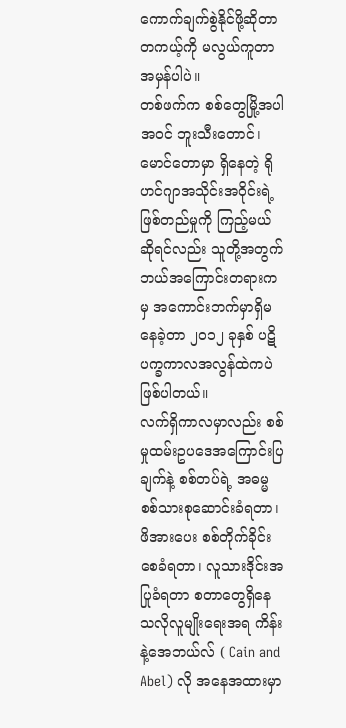ကောက်ချက်စွဲနိုင်ဖို့ဆိုတာ တကယ့်ကို မလွယ်ကူတာ အမှန်ပါပဲ။
တစ်ဖက်က စစ်တွေမြို့အပါအဝင် ဘူးသီးတောင်၊ မောင်တောမှာ ရှိနေတဲ့ ရိုဟင်ဂျာအသိုင်းအဝိုင်းရဲ့ ဖြစ်တည်မှုကို ကြည့်မယ်ဆိုရင်လည်း သူတို့အတွက် ဘယ်အကြောင်းတရားကမှ အကောင်းဘက်မှာရှိမနေခဲ့တာ ၂၀၁၂ ခုနှစ် ပဋိပက္ခကာလအလွန်ထဲကပဲ ဖြစ်ပါတယ်။
လက်ရှိကာလမှာလည်း စစ်မှုထမ်းဥပဒေအကြောင်းပြချက်နဲ့ စစ်တပ်ရဲ့ အဓမ္မစစ်သားစုဆောင်းခံရတာ၊ ဖိအားပေး စစ်တိုက်ခိုင်းစေခံရတာ၊ လူသားဒိုင်းအပြုခံရတာ စတာတွေရှိနေသလိုလူမျိုးရေးအရ ကိန်းနဲ့အေဘယ်လ် ( Cain and Abel) လို အနေအထားမှာ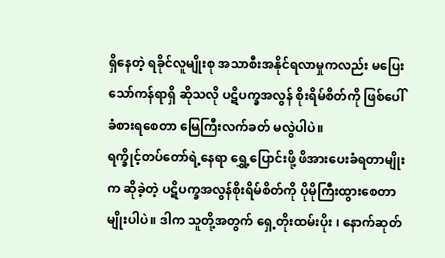ရှိနေတဲ့ ရခိုင်လူမျိုးစု အသာစီးအနိုင်ရလာမှုကလည်း မပြေးသော်ကန်ရာရှိ ဆိုသလို ပဋိပက္ခအလွန် စိုးရိမ်စိတ်ကို ဖြစ်ပေါ်ခံစားရစေတာ မြေကြီးလက်ခတ် မလွဲပါပဲ။
ရက္ခိုင့်တပ်တော်ရဲ့နေရာ ရွှေ့ပြောင်းဖို့ ဖိအားပေးခံရတာမျိုးက ဆိုခဲ့တဲ့ ပဋိပက္ခအလွန်စိုးရိမ်စိတ်ကို ပိုမိုကြီးထွားစေတာမျိုးပါပဲ။ ဒါက သူတို့အတွက် ရှေ့တိုးထမ်းပိုး ၊ နောက်ဆုတ်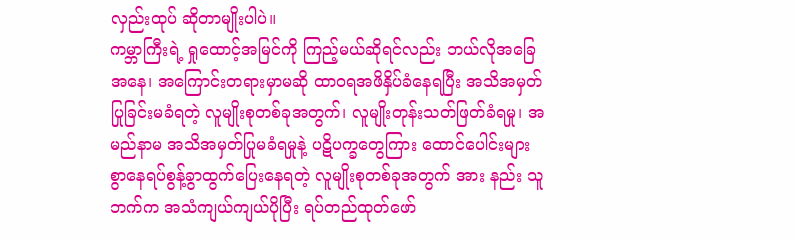လှည်းထုပ် ဆိုတာမျိုးပါပဲ။
ကမ္ဘာကြီးရဲ့ ရှုထောင့်အမြင်ကို ကြည့်မယ်ဆိုရင်လည်း ဘယ်လိုအခြေအနေ၊ အကြောင်းတရားမှာမဆို ထာဝရအဖိနှိပ်ခံနေရပြီး အသိအမှတ်ပြုခြင်းမခံရတဲ့ လူမျိုးစုတစ်ခုအတွက်၊ လူမျိုးတုန်းသတ်ဖြတ်ခံရမှု၊ အမည်နာမ အသိအမှတ်ပြုမခံရမှုနဲ့ ပဋိပက္ခတွေကြား ထောင်ပေါင်းများစွာနေရပ်စွန့်ခွာထွက်ပြေးနေရတဲ့ လူမျိုးစုတစ်ခုအတွက် အား နည်း သူဘက်က အသံကျယ်ကျယ်ပိုပြီး ရပ်တည်ထုတ်ဖော်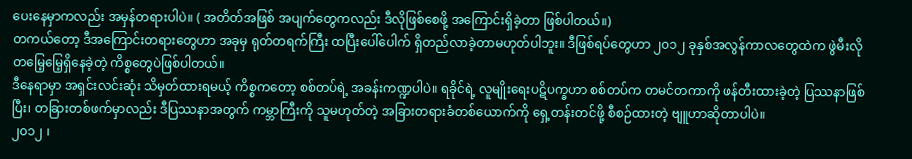ပေးနေမှာကလည်း အမှန်တရားပါပဲ။ ( အတိတ်အဖြစ် အပျက်တွေကလည်း ဒီလိုဖြစ်စေဖို့ အကြောင်းရှိခဲ့တာ ဖြစ်ပါတယ်။)
တကယ်တော့ ဒီအကြောင်းတရားတွေဟာ အခုမှ ရုတ်တရက်ကြီး ထပြီးပေါ်ပေါက် ရှိတည်လာခဲ့တာမဟုတ်ပါဘူး။ ဒီဖြစ်ရပ်တွေဟာ ၂၀၁၂ ခုနှစ်အလွန်ကာလတွေထဲက ဖွဲမီးလို တမြေ့မြေ့ရှိနေခဲ့တဲ့ ကိစ္စတွေပဲဖြစ်ပါတယ်။
ဒီနေရာမှာ အရှင်းလင်းဆုံး သိမှတ်ထားရမယ့် ကိစ္စကတော့ စစ်တပ်ရဲ့ အခန်းကဏ္ဍပါပဲ။ ရခိုင်ရဲ့ လူမျိုးရေးပဋိပက္ခဟာ စစ်တပ်က တမင်တကာကို ဖန်တီးထားခဲ့တဲ့ ပြဿနာဖြစ်ပြီး၊ တခြားတစ်ဖက်မှာလည်း ဒီပြဿနာအတွက် ကမ္ဘာကြီးကို သူမဟုတ်တဲ့ အခြားတရားခံတစ်ယောက်ကို ရှေ့တန်းတင်ဖို့ စီစဉ်ထားတဲ့ ဗျူဟာဆိုတာပါပဲ။
၂၀၁၂ ၊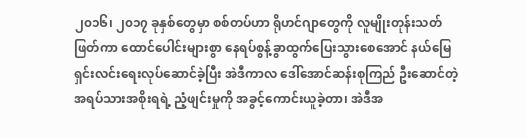၂၀၁၆၊ ၂၀၁၇ ခုနှစ်တွေမှာ စစ်တပ်ဟာ ရိုဟင်ဂျာတွေကို လူမျိုးတုန်းသတ်ဖြတ်ကာ ထောင်ပေါင်းများစွာ နေရပ်စွန့်ခွာထွက်ပြေးသွားစေအောင် နယ်မြေရှင်းလင်းရေးလုပ်ဆောင်ခဲ့ပြီး အဲဒီကာလ ဒေါ်အောင်ဆန်းစုကြည် ဦးဆောင်တဲ့ အရပ်သားအစိုးရရဲ့ ညံ့ဖျင်းမှုကို အခွင့်ကောင်းယူခဲ့တာ၊ အဲဒီအ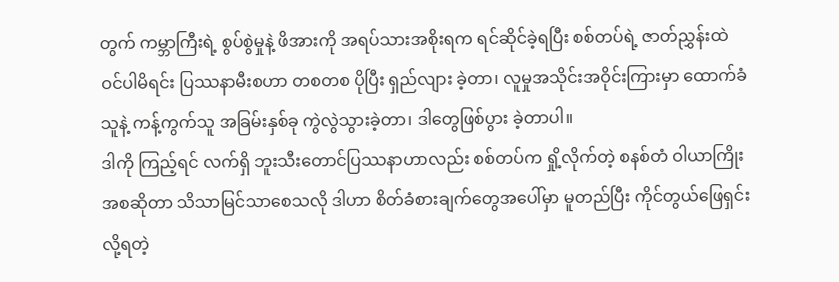တွက် ကမ္ဘာကြီးရဲ့ စွပ်စွဲမှုနဲ့ ဖိအားကို အရပ်သားအစိုးရက ရင်ဆိုင်ခဲ့ရပြီး စစ်တပ်ရဲ့ ဇာတ်ညွှန်းထဲ ဝင်ပါမိရင်း ပြဿနာမီးစဟာ တစတစ ပိုပြီး ရှည်လျား ခဲ့တာ၊ လူမှုအသိုင်းအဝိုင်းကြားမှာ ထောက်ခံသူနဲ့ ကန့်ကွက်သူ အခြမ်းနှစ်ခု ကွဲလွဲသွားခဲ့တာ၊ ဒါတွေဖြစ်ပွား ခဲ့တာပါ။
ဒါကို ကြည့်ရင် လက်ရှိ ဘူးသီးတောင်ပြဿနာဟာလည်း စစ်တပ်က ရှို့လိုက်တဲ့ စနစ်တံ ဝါယာကြိုးအစဆိုတာ သိသာမြင်သာစေသလို ဒါဟာ စိတ်ခံစားချက်တွေအပေါ်မှာ မူတည်ပြီး ကိုင်တွယ်ဖြေရှင်းလို့ရတဲ့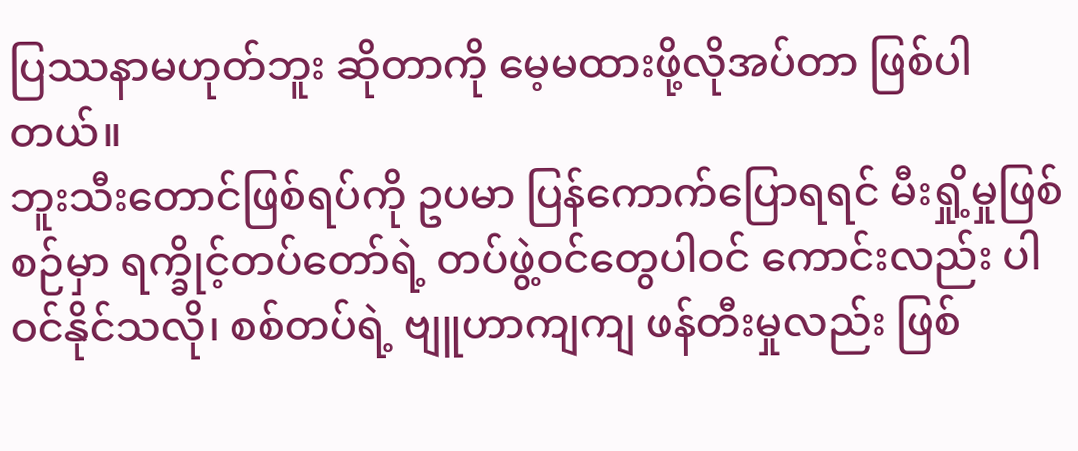ပြဿနာမဟုတ်ဘူး ဆိုတာကို မေ့မထားဖို့လိုအပ်တာ ဖြစ်ပါတယ်။
ဘူးသီးတောင်ဖြစ်ရပ်ကို ဥပမာ ပြန်ကောက်ပြောရရင် မီးရှို့မှုဖြစ်စဉ်မှာ ရက္ခိုင့်တပ်တော်ရဲ့ တပ်ဖွဲ့ဝင်တွေပါဝင် ကောင်းလည်း ပါဝင်နိုင်သလို၊ စစ်တပ်ရဲ့ ဗျူဟာကျကျ ဖန်တီးမှုလည်း ဖြစ်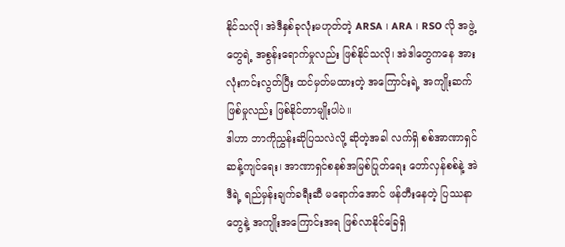နိုင်သလို၊ အဲဒီနှစ်ခုလုံးမဟုတ်တဲ့ ARSA ၊ ARA ၊ RSO လို အဖွဲ့တွေရဲ့ အစွန်းရောက်မှုလည်း ဖြစ်နိုင်သလို၊ အဲဒါတွေကနေ အားလုံးကင်းလွတ်ပြီး ထင်မှတ်မထားတဲ့ အကြောင်းရဲ့ အကျိုးဆက်ဖြစ်မှုလည်း ဖြစ်နိုင်တာမျိုးပါပဲ။
ဒါဟာ ဘာကိုညွှန်းဆိုပြသလဲလို့ ဆိုတဲ့အခါ လက်ရှိ စစ်အာဏာရှင်ဆန့်ကျင်ရေး၊ အာဏာရှင်စနစ်အမြစ်ပြုတ်ရေး တော်လှန်စစ်နဲ့ အဲဒီရဲ့ ရည်မှန်းချက်ခရီးဆီ မရောက်အောင် ဖန်တီးနေတဲ့ ပြဿနာတွေနဲ့ အကျိုးအကြောင်းအရ ဖြစ်လာနိုင်ခြေရှိ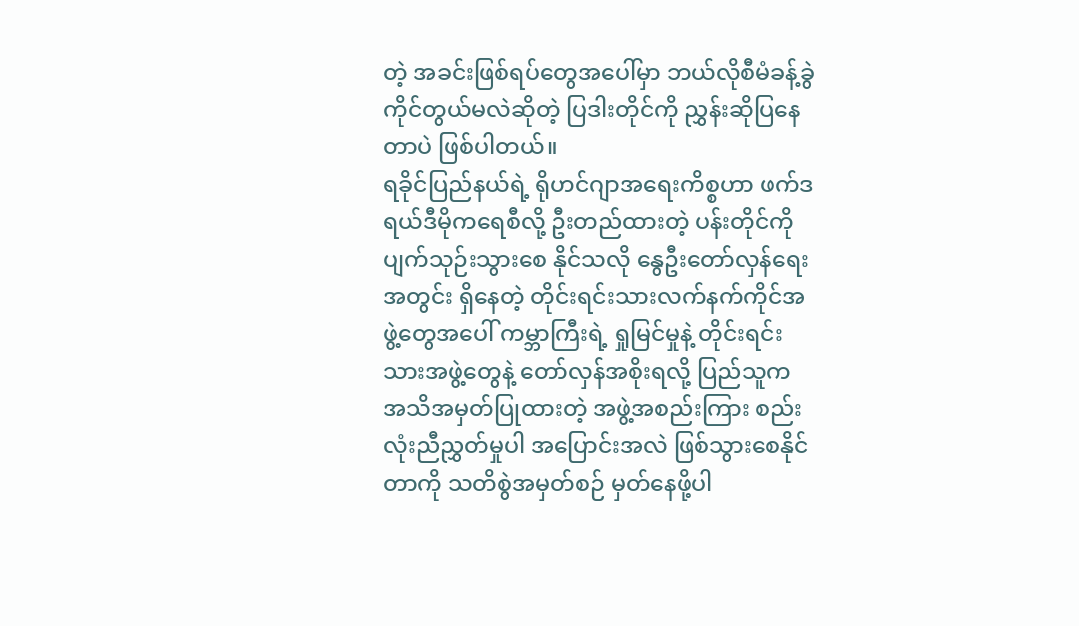တဲ့ အခင်းဖြစ်ရပ်တွေအပေါ်မှာ ဘယ်လိုစီမံခန့်ခွဲကိုင်တွယ်မလဲဆိုတဲ့ ပြဒါးတိုင်ကို ညွှန်းဆိုပြနေတာပဲ ဖြစ်ပါတယ်။
ရခိုင်ပြည်နယ်ရဲ့ ရိုဟင်ဂျာအရေးကိစ္စဟာ ဖက်ဒရယ်ဒီမိုကရေစီလို့ ဦးတည်ထားတဲ့ ပန်းတိုင်ကို ပျက်သုဉ်းသွားစေ နိုင်သလို နွေဦးတော်လှန်ရေးအတွင်း ရှိနေတဲ့ တိုင်းရင်းသားလက်နက်ကိုင်အဖွဲ့တွေအပေါ် ကမ္ဘာကြီးရဲ့ ရှုမြင်မှုနဲ့ တိုင်းရင်းသားအဖွဲ့တွေနဲ့ တော်လှန်အစိုးရလို့ ပြည်သူက အသိအမှတ်ပြုထားတဲ့ အဖွဲ့အစည်းကြား စည်းလုံးညီညွှတ်မှုပါ အပြောင်းအလဲ ဖြစ်သွားစေနိုင်တာကို သတိစွဲအမှတ်စဉ် မှတ်နေဖို့ပါ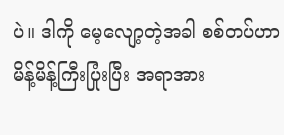ပဲ။ ဒါကို မေ့လျော့တဲ့အခါ စစ်တပ်ဟာ မိန့်မိန့်ကြီးပြုံးပြီး အရာအား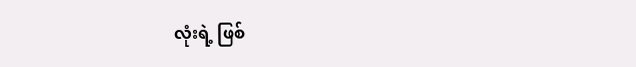လုံးရဲ့ ဖြစ်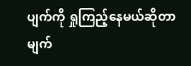ပျက်ကို ရှုကြည့်နေမယ်ဆိုတာ မျက်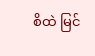စိထဲ မြင်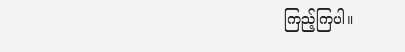ကြည့်ကြပါ။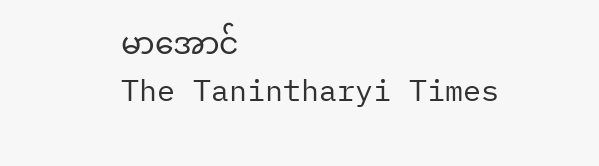မာအောင်
The Tanintharyi Times